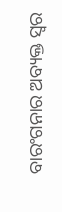ବାରଂଗନାର ଅବ୍ୟକ୍ତ ସ୍ୱର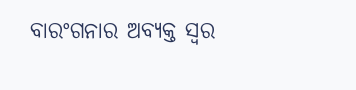ବାରଂଗନାର ଅବ୍ୟକ୍ତ ସ୍ୱର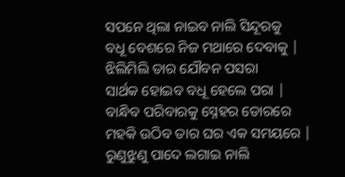ସପନେ ଥିଲା ନାଇବ ନାଲି ସିନ୍ଦୂରକୁ
ବଧୂ ବେଶରେ ନିଜ ମଥାରେ ଦେବାକୁ |
ଝିଲିମିଲି ତାର ଯୌବନ ପସରା
ସାର୍ଥକ ହୋଇବ ବଧୂ ହେଲେ ପରା |
ବାନ୍ଧିବ ପରିବାରକୁ ସ୍ନେହର ଡୋରରେ
ମହକି ଉଠିବ ତାର ଘର ଏକ ସମୟରେ |
ରୁଣୁଝୁଣୁ ପାଦେ ଲଗାଇ ନାଲି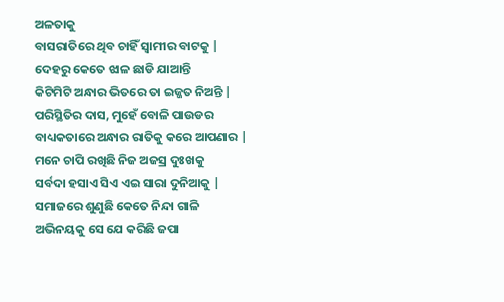ଅଳତାକୁ
ବାସରାତିରେ ଥିବ ଚାହିଁ ସ୍ୱାମୀର ବାଟକୁ |
ଦେହରୁ କେତେ ଝାଳ ଛାଡି ଯାଆନ୍ତି
କିଟିମିଟି ଅନ୍ଧାର ଭିତରେ ତା ଇଜ୍ଜତ ନିଅନ୍ତି |
ପରିସ୍ଥିତିର ଦାସ, ମୁହେଁ ବୋଳି ପାଉଡର
ବାଧ୍ୟକତାରେ ଅନ୍ଧାର ରାତିକୁ କରେ ଆପଣାର |
ମନେ ଚାପି ରଖିଛି ନିଜ ଅଜସ୍ର ଦୁଃଖକୁ
ସର୍ବଦା ହସାଏ ସିଏ ଏଇ ସାରା ଦୁନିଆକୁ |
ସମାଜରେ ଶୁଣୁଛି କେତେ ନିନ୍ଦା ଗାଳି
ଅଭିନୟକୁ ସେ ଯେ କରିଛି ଜପା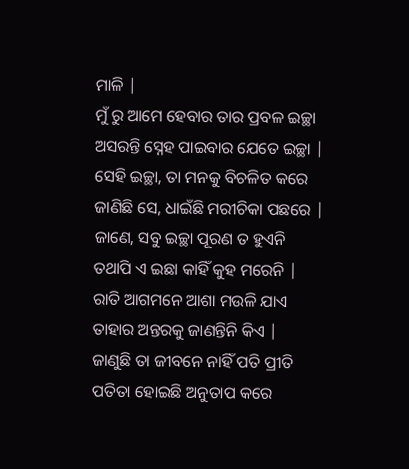ମାଳି |
ମୁଁ ରୁ ଆମେ ହେବାର ତାର ପ୍ରବଳ ଇଚ୍ଛା
ଅସରନ୍ତି ସ୍ନେହ ପାଇବାର ଯେତେ ଇଚ୍ଛା |
ସେହି ଇଚ୍ଛା, ତା ମନକୁ ବିଚଳିତ କରେ
ଜାଣିଛି ସେ, ଧାଇଁଛି ମରୀଚିକା ପଛରେ |
ଜାଣେ, ସବୁ ଇଚ୍ଛା ପୂରଣ ତ ହୁଏନି
ତଥାପି ଏ ଇଛା କାହିଁ କୁହ ମରେନି |
ରାତି ଆଗମନେ ଆଶା ମଉଳି ଯାଏ
ତାହାର ଅନ୍ତରକୁ ଜାଣନ୍ତିନି କିଏ |
ଜାଣୁଛି ତା ଜୀବନେ ନାହିଁ ପତି ପ୍ରୀତି
ପତିତା ହୋଇଛି ଅନୁତାପ କରେ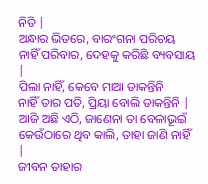ନିତି |
ଅନ୍ଧାର ଭିତରେ, ବାରଂଗନା ପରିଚୟ
ନାହିଁ ପରିବାର, ଦେହକୁ କରିଛି ବ୍ୟବସାୟ |
ପିଲା ନାହିଁ, କେବେ ମାଆ ଡାକନ୍ତିନି
ନାହିଁ ତାର ପତି, ପ୍ରିୟା ବୋଲି ଡାକନ୍ତିନି |
ଆଜି ଅଛି ଏଠି, ଜାଣେନା ତା ବେଳାଭୂଇଁ
କେଉଁଠାରେ ଥିବ କାଲି, ତାହା ଜାଣି ନାହିଁ |
ଜୀବନ ତାହାର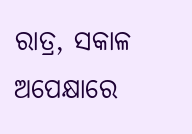ରାତ୍ର, ସକାଳ ଅପେକ୍ଷାରେ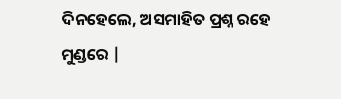ଦିନହେଲେ, ଅସମାହିତ ପ୍ରଶ୍ନ ରହେ ମୁଣ୍ଡରେ |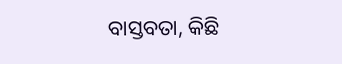ବାସ୍ତବତା, କିଛି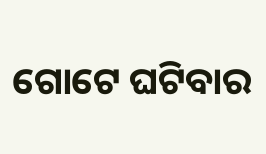ଗୋଟେ ଘଟିବାର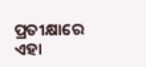ପ୍ରତୀକ୍ଷାରେ
ଏହା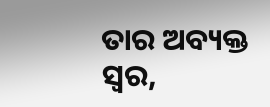ତାର ଅବ୍ୟକ୍ତ ସ୍ୱର,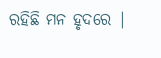ରହିଛି ମନ ହୃଦରେ |